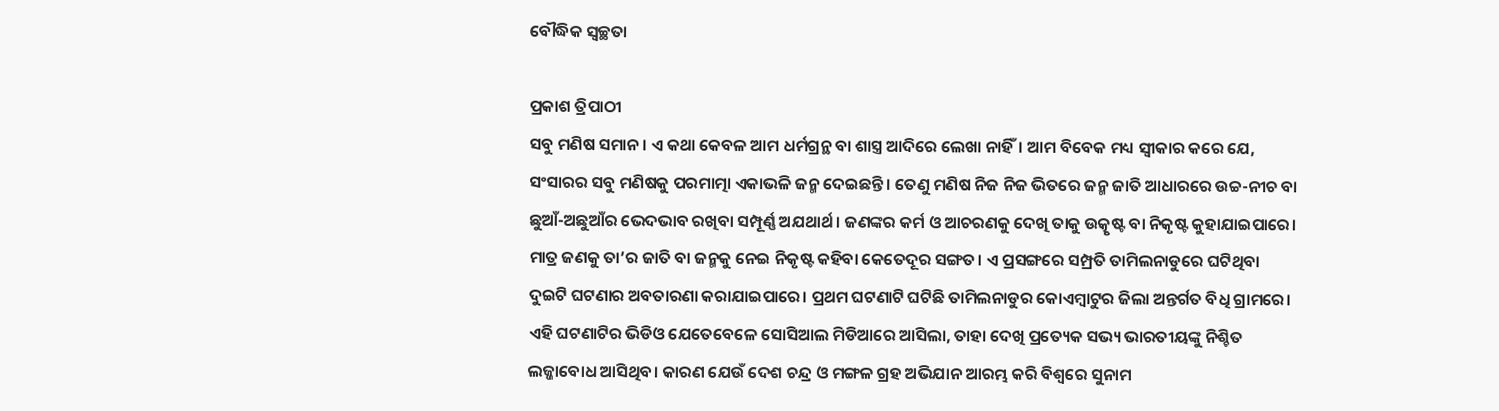ବୌଦ୍ଧିକ ସ୍ବଚ୍ଛତା

ପ୍ରକାଶ ତ୍ରିପାଠୀ
ସବୁ ମଣିଷ ସମାନ। ଏ କଥା କେବଳ ଆମ ଧର୍ମଗ୍ରନ୍ଥ ବା ଶାସ୍ତ୍ର ଆଦିରେ ଲେଖା ନାହିଁ। ଆମ ବିବେକ ମଧ୍ୟ ସ୍ବୀକାର କରେ ଯେ, ସଂସାରର ସବୁ ମଣିଷକୁ ପରମାତ୍ମା ଏକାଭଳି ଜନ୍ମ ଦେଇଛନ୍ତି। ତେଣୁ ମଣିଷ ନିଜ ନିଜ ଭିତରେ ଜନ୍ମ ଜାତି ଆଧାରରେ ଉଚ୍ଚ-ନୀଚ ବା ଛୁଆଁ-ଅଛୁଆଁର ଭେଦଭାବ ରଖିବା ସମ୍ପୂର୍ଣ୍ଣ ଅଯଥାର୍ଥ। ଜଣଙ୍କର କର୍ମ ଓ ଆଚରଣକୁ ଦେଖି ତାକୁ ଉତ୍କୃଷ୍ଟ ବା ନିକୃଷ୍ଟ କୁହାଯାଇପାରେ। ମାତ୍ର ଜଣକୁ ତା’ର ଜାତି ବା ଜନ୍ମକୁ ନେଇ ନିକୃଷ୍ଟ କହିବା କେତେଦୂର ସଙ୍ଗତ। ଏ ପ୍ରସଙ୍ଗରେ ସମ୍ପ୍ରତି ତାମିଲନାଡୁରେ ଘଟିଥିବା ଦୁଇଟି ଘଟଣାର ଅବତାରଣା କରାଯାଇପାରେ। ପ୍ରଥମ ଘଟଣାଟି ଘଟିଛି ତାମିଲନାଡୁର କୋଏମ୍ବାଟୁର ଜିଲା ଅନ୍ତର୍ଗତ ବିଧି ଗ୍ରାମରେ। ଏହି ଘଟଣାଟିର ଭିଡିଓ ଯେତେବେଳେ ସୋସିଆଲ ମିଡିଆରେ ଆସିଲା, ତାହା ଦେଖି ପ୍ରତ୍ୟେକ ସଭ୍ୟ ଭାରତୀୟଙ୍କୁ ନିଶ୍ଚିତ ଲଜ୍ଜାବୋଧ ଆସିଥିବ। କାରଣ ଯେଉଁ ଦେଶ ଚନ୍ଦ୍ର ଓ ମଙ୍ଗଳ ଗ୍ରହ ଅଭିଯାନ ଆରମ୍ଭ କରି ବିଶ୍ୱରେ ସୁନାମ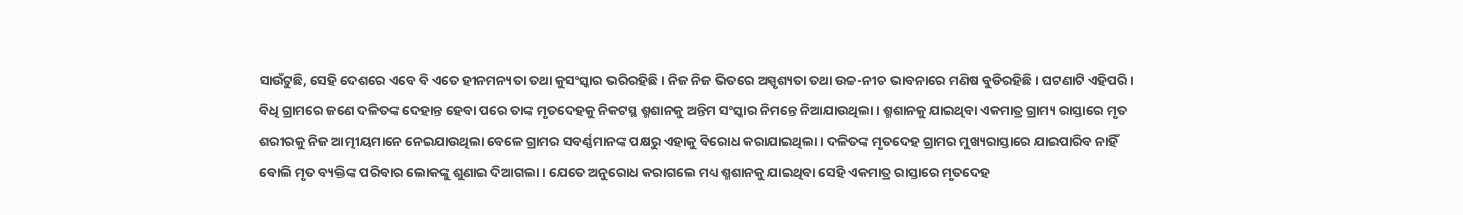ସାଉଁଟୁଛି, ସେହି ଦେଶରେ ଏବେ ବି ଏତେ ହୀନମନ୍ୟତା ତଥା କୁସଂସ୍କାର ଭରିରହିଛି। ନିଜ ନିଜ ଭିତରେ ଅସ୍ପୃଶ୍ୟତା ତଥା ଉଚ୍ଚ-ନୀଚ ଭାବନାରେ ମଣିଷ ବୁଡିରହିଛି। ଘଟଣାଟି ଏହିପରି। ବିଧି ଗ୍ରାମରେ ଜଣେ ଦଳିତଙ୍କ ଦେହାନ୍ତ ହେବା ପରେ ତାଙ୍କ ମୃତଦେହକୁ ନିକଟସ୍ଥ ଶ୍ମଶାନକୁ ଅନ୍ତିମ ସଂସ୍କାର ନିମନ୍ତେ ନିଆଯାଉଥିଲା। ଶ୍ମଶାନକୁ ଯାଇଥିବା ଏକମାତ୍ର ଗ୍ରାମ୍ୟ ରାସ୍ତାରେ ମୃତ ଶରୀରକୁ ନିଜ ଆତ୍ମୀୟମାନେ ନେଇଯାଉଥିଲା ବେଳେ ଗ୍ରାମର ସବର୍ଣ୍ଣମାନଙ୍କ ପକ୍ଷରୁ ଏହାକୁ ବିରୋଧ କରାଯାଇଥିଲା। ଦଳିତଙ୍କ ମୃତଦେହ ଗ୍ରାମର ମୁଖ୍ୟରାସ୍ତାରେ ଯାଇପାରିବ ନାହିଁ ବୋଲି ମୃତ ବ୍ୟକ୍ତିଙ୍କ ପରିବାର ଲୋକଙ୍କୁ ଶୁଣାଇ ଦିଆଗଲା। ଯେତେ ଅନୁରୋଧ କରାଗଲେ ମଧ୍ୟ ଶ୍ମଶାନକୁ ଯାଇଥିବା ସେହି ଏକମାତ୍ର ରାସ୍ତାରେ ମୃତଦେହ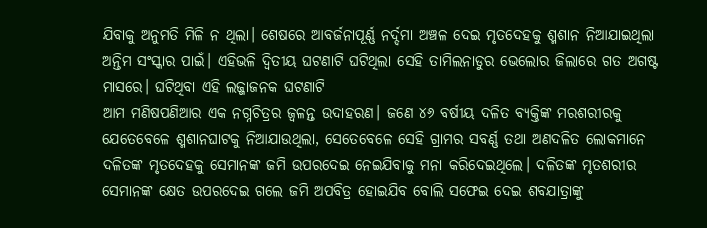ଯିବାକୁ ଅନୁମତି ମିଳି ନ ଥିଲା। ଶେଷରେ ଆବର୍ଜନାପୂର୍ଣ୍ଣ ନର୍ଦ୍ଦମା ଅଞ୍ଚଳ ଦେଇ ମୃତଦେହକୁ ଶ୍ମଶାନ ନିଆଯାଇଥିଲା ଅନ୍ତିମ ସଂସ୍କାର ପାଇଁ। ଏହିଭଳି ଦ୍ୱିତୀୟ ଘଟଣାଟି ଘଟିଥିଲା ସେହି ତାମିଲନାଡୁର ଭେଲୋର ଜିଲାରେ ଗତ ଅଗଷ୍ଟ ମାସରେ। ଘଟିଥିବା ଏହି ଲଜ୍ଜାଜନକ ଘଟଣାଟି
ଆମ ମଣିଷପଣିଆର ଏକ ନଗ୍ନଚିତ୍ରର ଜ୍ୱଳନ୍ତ ଉଦାହରଣ। ଜଣେ ୪୬ ବର୍ଷୀୟ ଦଳିତ ବ୍ୟକ୍ତିଙ୍କ ମରଶରୀରକୁ ଯେତେବେଳେ ଶ୍ମଶାନଘାଟକୁ ନିଆଯାଉଥିଲା, ସେତେବେଳେ ସେହି ଗ୍ରାମର ସବର୍ଣ୍ଣ ତଥା ଅଣଦଳିତ ଲୋକମାନେ ଦଳିତଙ୍କ ମୃତଦେହକୁ ସେମାନଙ୍କ ଜମି ଉପରଦେଇ ନେଇଯିବାକୁ ମନା କରିଦେଇଥିଲେ। ଦଳିତଙ୍କ ମୃତଶରୀର ସେମାନଙ୍କ କ୍ଷେତ ଉପରଦେଇ ଗଲେ ଜମି ଅପବିତ୍ର ହୋଇଯିବ ବୋଲି ସଫେଇ ଦେଇ ଶବଯାତ୍ରାଙ୍କୁ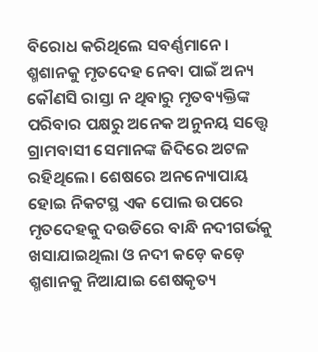ବିରୋଧ କରିଥିଲେ ସବର୍ଣ୍ଣମାନେ। ଶ୍ମଶାନକୁ ମୃତଦେହ ନେବା ପାଇଁ ଅନ୍ୟ କୌଣସି ରାସ୍ତା ନ ଥିବାରୁ ମୃତବ୍ୟକ୍ତିଙ୍କ ପରିବାର ପକ୍ଷରୁ ଅନେକ ଅନୁନୟ ସତ୍ତ୍ୱେ ଗ୍ରାମବାସୀ ସେମାନଙ୍କ ଜିଦିରେ ଅଟଳ ରହିଥିଲେ। ଶେଷରେ ଅନନ୍ୟୋପାୟ ହୋଇ ନିକଟସ୍ଥ ଏକ ପୋଲ ଉପରେ ମୃତଦେହକୁ ଦଉଡିରେ ବାନ୍ଧି ନଦୀଗର୍ଭକୁ ଖସାଯାଇଥିଲା ଓ ନଦୀ କଡ଼େ କଡ଼େ ଶ୍ମଶାନକୁ ନିଆଯାଇ ଶେଷକୃତ୍ୟ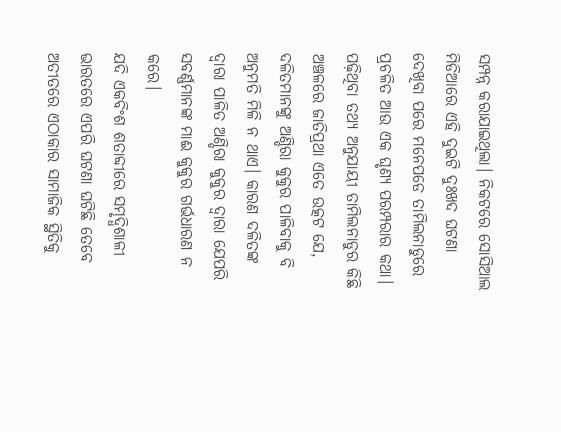ସମ୍ପନ୍ନ କରାଯାଇଥିଲା। ନିକଟରେ ସୋସିଆଲ ମିଡିଆରେ ଏହି ଦୁଇଟି ଦୁଃଖଦ ଘଟଣା ଦେଖିବା ପରେ ମନେପଡେ ତାମିଲନାଡୁରେ ପ୍ରଚଳିତ ଆଉ ଏକ ଘୃଣ୍ୟ ପରମ୍ପରାର କଥା। ପଢ଼ିଥିବା ତଥ୍ୟ ଅନୁଯାୟୀ ତାମିଲନାଡୁର କିଛି ଅଞ୍ଚଳରେ ଜାତିପ୍ରଥା ଏତେ ଉତ୍କଟ ଯେ, ଦଳିତମାନଙ୍କୁ ଅଣ୍ଡିରା କୁକୁର ପାଳିବାକୁ ବି ଅନୁମତି ମିଳି ନ ଥାଏ। କାରଣ ଦଳିତଙ୍କ ଦ୍ୱାରା ପାଳିତ ଅଣ୍ଡିରା କୁକୁର ଦ୍ୱାରା ଯେପରି ସବର୍ଣ୍ଣମାନଙ୍କ ମାଈ କୁକୁର ଗର୍ଭଧାରଣ ନ କରେ।
ଯଦି ଏକବିଂଶ ଶତାବ୍ଦୀରେ ସମୃଦ୍ଧିଶାଳୀ ଭାରତରେ ଏପରି ଘଟଣା ଘଟିଛି ତେବେ ଅତୀତରେ ଏଠାକାର ସାମାଜିକ ସ୍ଥିତିକୁ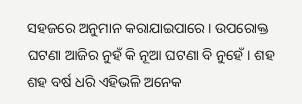ସହଜରେ ଅନୁମାନ କରାଯାଇପାରେ। ଉପରୋକ୍ତ ଘଟଣା ଆଜିର ନୁହଁ କି ନୂଆ ଘଟଣା ବି ନୁହେଁ। ଶହ ଶହ ବର୍ଷ ଧରି ଏହିଭଳି ଅନେକ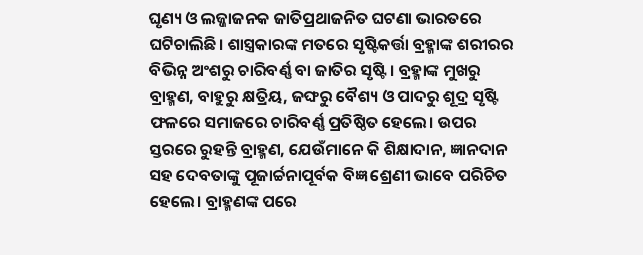ଘୃଣ୍ୟ ଓ ଲଜ୍ଜାଜନକ ଜାତିପ୍ରଥାଜନିତ ଘଟଣା ଭାରତରେ ଘଟିଚାଲିଛି। ଶାସ୍ତ୍ରକାରଙ୍କ ମତରେ ସୃଷ୍ଟିକର୍ତ୍ତା ବ୍ରହ୍ମାଙ୍କ ଶରୀରର ବିଭିନ୍ନ ଅଂଶରୁ ଚାରିବର୍ଣ୍ଣ ବା ଜାତିର ସୃଷ୍ଟି। ବ୍ରହ୍ମାଙ୍କ ମୁଖରୁ ବ୍ରାହ୍ମଣ, ବାହୁରୁ କ୍ଷତ୍ରିୟ, ଜଙ୍ଘରୁ ବୈଶ୍ୟ ଓ ପାଦରୁ ଶୂଦ୍ର ସୃଷ୍ଟି ଫଳରେ ସମାଜରେ ଚାରିବର୍ଣ୍ଣ ପ୍ରତିଷ୍ଠିତ ହେଲେ। ଉପର ସ୍ତରରେ ରୁହନ୍ତି ବ୍ରାହ୍ମଣ, ଯେଉଁମାନେ କି ଶିକ୍ଷାଦାନ, ଜ୍ଞାନଦାନ ସହ ଦେବତାଙ୍କୁ ପୂଜାର୍ଚ୍ଚନାପୂର୍ବକ ବିଜ୍ଞ ଶ୍ରେଣୀ ଭାବେ ପରିଚିତ ହେଲେ। ବ୍ରାହ୍ମଣଙ୍କ ପରେ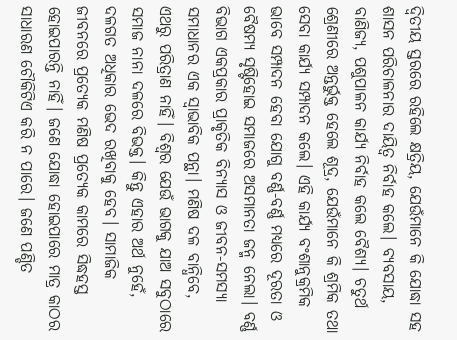ଦ୍ୱିତୀୟ ସ୍ତରରେ ରହିଲେ କ୍ଷତ୍ରିୟ, ଯେଉଁମାନେ କି ଯୋଦ୍ଧା ସହ ଶାସନ ପରିଚାଳନାର ଦାୟିତ୍ୱ ନିର୍ବାହ କଲେ। ବ୍ୟବସାୟ, ବାଣିଜ୍ୟ, ପଶୁପାଳନ କାର୍ଯ୍ୟ ନିର୍ବାହ କଲେ ବୈଶ୍ୟ। ଚତୁର୍ଥ ଶ୍ରେଣୀରେ ଅନ୍ତର୍ଭୁକ୍ତ ହେଲେ ଶୂଦ୍ର, ଯେଉଁମାନେ କି ଶ୍ରମିକ ତଥା ସେବା କାର୍ଯ୍ୟ ସମ୍ପାଦନ କଲେ। ଏହି କାର୍ଯ୍ୟ ବଂଶାନୁକ୍ରମିକ ଭାବେ ସମ୍ପାଦନ ହେବା ଯୋଗୁ ବର୍ଣ୍ଣ-ବର୍ଣ୍ଣ ମଧ୍ୟରେ ଦୂରତା ଓ ବୈଷମ୍ୟ ସୃଷ୍ଟିହୋଇ ସମାଜରେ ଅସମାନତା ଜନ୍ମ ନେଲା। ବର୍ଣ୍ଣ ବିଭାଗ ଏକପ୍ରକାର ପ୍ରାକୃତିକ ବିନ୍ୟାସ ଓ ଜୀବନ-ସମସ୍ୟା ସମାଧାନର ଏକ ସ୍ବାଭାବିକ ପନ୍ଥା। ମଣିଷ ଦଳ ବାନ୍ଧିବେ, ଏଥରୁ ପରିତ୍ରାଣ ନାହିଁ। ବିଶ୍ୱର ଯେଉଁ ଭାଗକୁ ଯାଅ ସବୁଠାରେ ସମାଜ ନାନା ଦଳରେ ବିଭକ୍ତ। କିନ୍ତୁ ଏହାର ଅର୍ଥ ନୁହେଁ, ଦଳଗତ ଅଧିକାର ଭେଦ ରଖିବାକୁ ହେବ। ସାମାଜିକ ଜୀବନରେ ପ୍ରତ୍ୟେକ ମଣିଷ ପ୍ରତ୍ୟେକ କାମରେ ସିଦ୍ଧହସ୍ତ ହୋଇପାରନ୍ତି ନାହିଁ। ଜଣେ ଯୋଦ୍ଧା ହୋଇପାରେ ମାତ୍ର କାଠର ସାଧାରଣ ଚୌକିଟିଏ କରି ନ ପାରେ। ଜଣେ ପଣ୍ଡିତ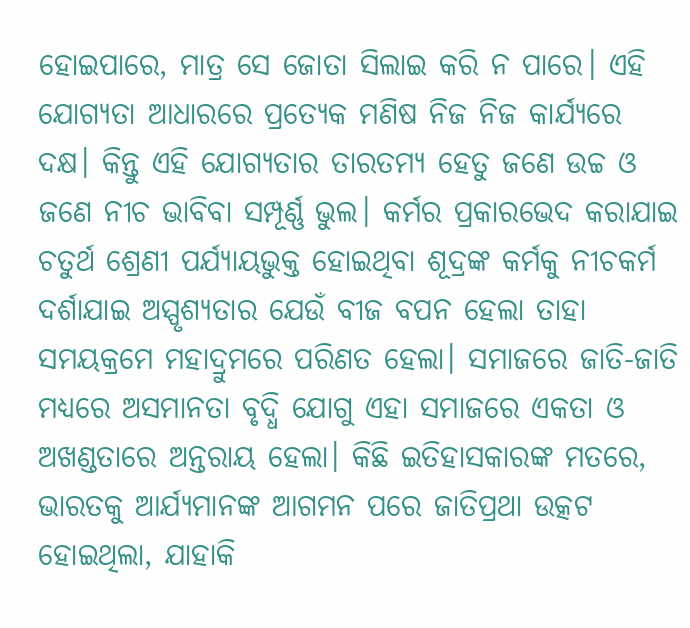ହୋଇପାରେ, ମାତ୍ର ସେ ଜୋତା ସିଲାଇ କରି ନ ପାରେ। ଏହି ଯୋଗ୍ୟତା ଆଧାରରେ ପ୍ରତ୍ୟେକ ମଣିଷ ନିଜ ନିଜ କାର୍ଯ୍ୟରେ ଦକ୍ଷ। କିନ୍ତୁ ଏହି ଯୋଗ୍ୟତାର ତାରତମ୍ୟ ହେତୁ ଜଣେ ଉଚ୍ଚ ଓ ଜଣେ ନୀଚ ଭାବିବା ସମ୍ପୂର୍ଣ୍ଣ ଭୁଲ। କର୍ମର ପ୍ରକାରଭେଦ କରାଯାଇ ଚତୁର୍ଥ ଶ୍ରେଣୀ ପର୍ଯ୍ୟାୟଭୁକ୍ତ ହୋଇଥିବା ଶୂଦ୍ରଙ୍କ କର୍ମକୁ ନୀଚକର୍ମ ଦର୍ଶାଯାଇ ଅସ୍ପୃଶ୍ୟତାର ଯେଉଁ ବୀଜ ବପନ ହେଲା ତାହା ସମୟକ୍ରମେ ମହାଦ୍ରୁମରେ ପରିଣତ ହେଲା। ସମାଜରେ ଜାତି-ଜାତି ମଧ୍ୟରେ ଅସମାନତା ବୃଦ୍ଧି ଯୋଗୁ ଏହା ସମାଜରେ ଏକତା ଓ ଅଖଣ୍ଡତାରେ ଅନ୍ତରାୟ ହେଲା। କିଛି ଇତିହାସକାରଙ୍କ ମତରେ, ଭାରତକୁ ଆର୍ଯ୍ୟମାନଙ୍କ ଆଗମନ ପରେ ଜାତିପ୍ରଥା ଉତ୍କଟ ହୋଇଥିଲା, ଯାହାକି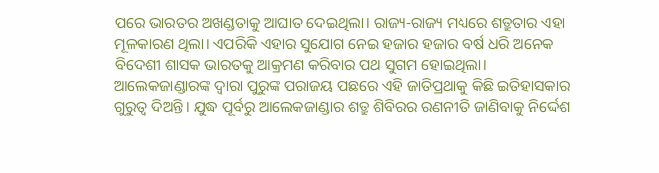ପରେ ଭାରତର ଅଖଣ୍ଡତାକୁ ଆଘାତ ଦେଇଥିଲା। ରାଜ୍ୟ-ରାଜ୍ୟ ମଧ୍ୟରେ ଶତ୍ରୁତାର ଏହା ମୂଳକାରଣ ଥିଲା। ଏପରିକି ଏହାର ସୁଯୋଗ ନେଇ ହଜାର ହଜାର ବର୍ଷ ଧରି ଅନେକ ବିଦେଶୀ ଶାସକ ଭାରତକୁ ଆକ୍ରମଣ କରିବାର ପଥ ସୁଗମ ହୋଇଥିଲା। ଆଲେକଜାଣ୍ଡାରଙ୍କ ଦ୍ୱାରା ପୁରୁଙ୍କ ପରାଜୟ ପଛରେ ଏହି ଜାତିପ୍ରଥାକୁ କିଛି ଇତିହାସକାର ଗୁରୁତ୍ୱ ଦିଅନ୍ତି। ଯୁଦ୍ଧ ପୂର୍ବରୁ ଆଲେକଜାଣ୍ଡାର ଶତ୍ରୁ ଶିବିରର ରଣନୀତି ଜାଣିବାକୁ ନିର୍ଦ୍ଦେଶ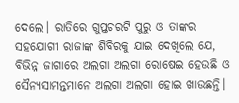ଦେଲେ। ରାତିରେ ଗୁପ୍ତଚରଟି ପୁରୁ ଓ ତାଙ୍କର ସହଯୋଗୀ ରାଜାଙ୍କ ଶିବିରକୁ ଯାଇ ଦେଖିଲେ ଯେ, ବିଭିନ୍ନ ଜାଗାରେ ଅଲଗା ଅଲଗା ରୋଷେଇ ହେଉଛି ଓ ସୈନ୍ୟସାମନ୍ତମାନେ ଅଲଗା ଅଲଗା ହୋଇ ଖାଉଛନ୍ତି।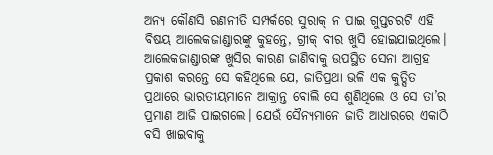ଅନ୍ୟ କୌଣସି ରଣନୀତି ସମ୍ପର୍କରେ ସୁରାକ୍‌ ନ ପାଇ ଗୁପ୍ତଚରଟି ଏହି ବିଷୟ ଆଲେକଜାଣ୍ଡାରଙ୍କୁ କୁହନ୍ତେ, ଗ୍ରୀକ୍‌ ବୀର ଖୁସି ହୋଇଯାଇଥିଲେ। ଆଲେକଜାଣ୍ଡାରଙ୍କ ଖୁସିର କାରଣ ଜାଣିବାକୁ ଉପସ୍ଥିତ ସେନା ଆଗ୍ରହ ପ୍ରକାଶ କରନ୍ତେ ସେ କହିଥିଲେ ଯେ, ଜାତିପ୍ରଥା ଭଳି ଏକ କୁତ୍ସିତ ପ୍ରଥାରେ ଭାରତୀୟମାନେ ଆକ୍ରାନ୍ତ ବୋଲି ସେ ଶୁଣିଥିଲେ ଓ ସେ ତା’ର ପ୍ରମାଣ ଆଜି ପାଇଗଲେ। ଯେଉଁ ସୈନ୍ୟମାନେ ଜାତି ଆଧାରରେ ଏକାଠି ବସି ଖାଇବାକୁ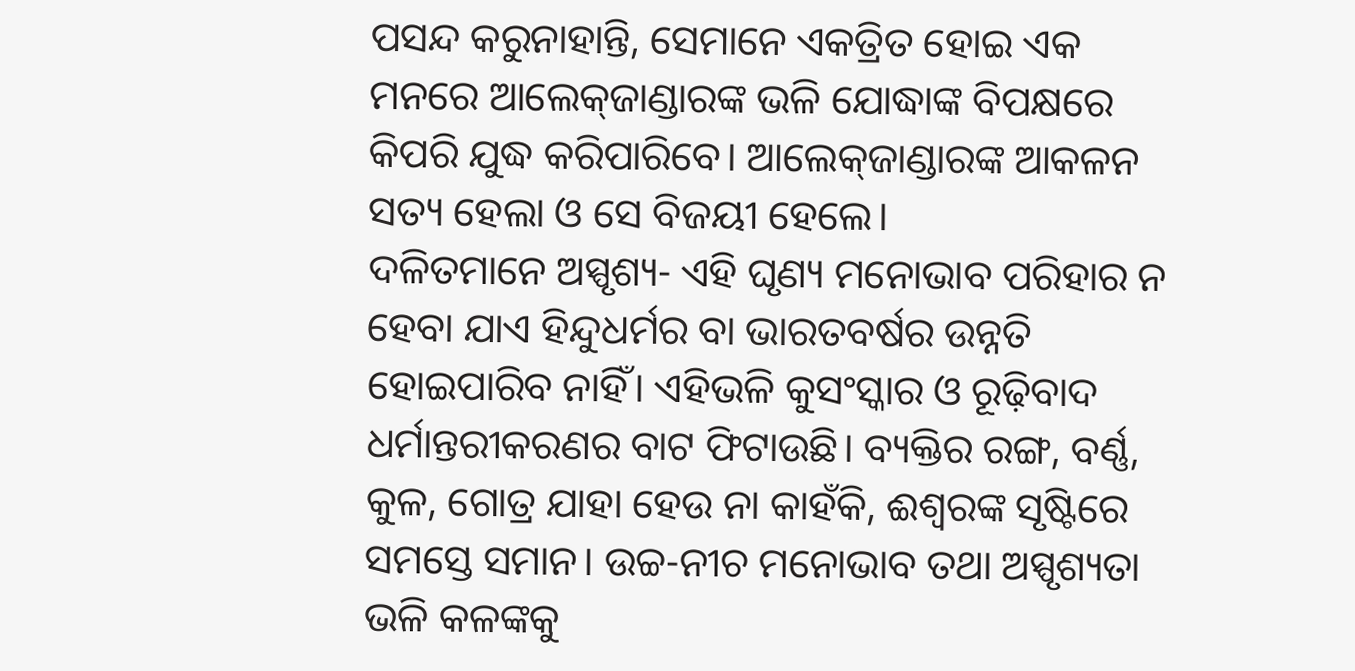ପସନ୍ଦ କରୁନାହାନ୍ତି, ସେମାନେ ଏକତ୍ରିତ ହୋଇ ଏକ ମନରେ ଆଲେକ୍‌ଜାଣ୍ଡାରଙ୍କ ଭଳି ଯୋଦ୍ଧାଙ୍କ ବିପକ୍ଷରେ କିପରି ଯୁଦ୍ଧ କରିପାରିବେ। ଆଲେକ୍‌ଜାଣ୍ଡାରଙ୍କ ଆକଳନ ସତ୍ୟ ହେଲା ଓ ସେ ବିଜୟୀ ହେଲେ।
ଦଳିତମାନେ ଅସ୍ପୃଶ୍ୟ- ଏହି ଘୃଣ୍ୟ ମନୋଭାବ ପରିହାର ନ ହେବା ଯାଏ ହିନ୍ଦୁଧର୍ମର ବା ଭାରତବର୍ଷର ଉନ୍ନତି ହୋଇପାରିବ ନାହିଁ। ଏହିଭଳି କୁସଂସ୍କାର ଓ ରୂଢ଼ିବାଦ ଧର୍ମାନ୍ତରୀକରଣର ବାଟ ଫିଟାଉଛି। ବ୍ୟକ୍ତିର ରଙ୍ଗ, ବର୍ଣ୍ଣ, କୁଳ, ଗୋତ୍ର ଯାହା ହେଉ ନା କାହଁକି, ଈଶ୍ୱରଙ୍କ ସୃଷ୍ଟିରେ ସମସ୍ତେ ସମାନ। ଉଚ୍ଚ-ନୀଚ ମନୋଭାବ ତଥା ଅସ୍ପୃଶ୍ୟତା ଭଳି କଳଙ୍କକୁ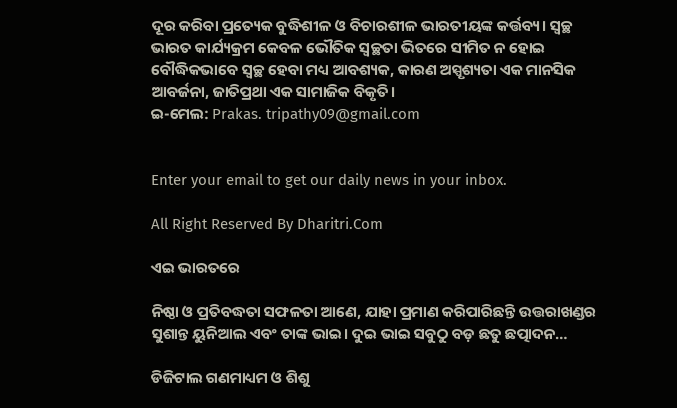ଦୂର କରିବା ପ୍ରତ୍ୟେକ ବୁଦ୍ଧିଶୀଳ ଓ ବିଚାରଶୀଳ ଭାରତୀୟଙ୍କ କର୍ତ୍ତବ୍ୟ। ସ୍ବଚ୍ଛ ଭାରତ କାର୍ଯ୍ୟକ୍ରମ କେବଳ ଭୌତିକ ସ୍ବଚ୍ଛତା ଭିତରେ ସୀମିତ ନ ହୋଇ ବୌଦ୍ଧିକଭାବେ ସ୍ବଚ୍ଛ ହେବା ମଧ୍ୟ ଆବଶ୍ୟକ, କାରଣ ଅସ୍ପୃଶ୍ୟତା ଏକ ମାନସିକ ଆବର୍ଜନା, ଜାତିପ୍ରଥା ଏକ ସାମାଜିକ ବିକୃତି।
ଇ-ମେଲ: Prakas. tripathy09@gmail.com


Enter your email to get our daily news in your inbox.

All Right Reserved By Dharitri.Com

ଏଇ ଭାରତରେ

ନିଷ୍ଠା ଓ ପ୍ରତିବଦ୍ଧତା ସଫଳତା ଆଣେ, ଯାହା ପ୍ରମାଣ କରିପାରିଛନ୍ତି ଉତ୍ତରାଖଣ୍ଡର ସୁଶାନ୍ତ ୟୁନିଆଲ ଏବଂ ତାଙ୍କ ଭାଇ। ଦୁଇ ଭାଇ ସବୁଠୁ ବଡ଼ ଛତୁ ଛତ୍ପାଦନ…

ଡିଜିଟାଲ ଗଣମାଧ୍ୟମ ଓ ଶିଶୁ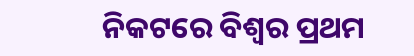ନିକଟରେ ବିଶ୍ୱର ପ୍ରଥମ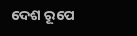ଦେଶ ରୂପେ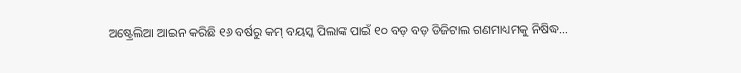ଅଷ୍ଟ୍ରେଲିଆ ଆଇନ କରିଛି ୧୬ ବର୍ଷରୁ କମ୍‌ ବୟସ୍କ ପିଲାଙ୍କ ପାଇଁ ୧୦ ବଡ଼ ବଡ଼ ଡିଜିଟାଲ ଗଣମାଧ୍ୟମକୁ ନିଷିଦ୍ଧ…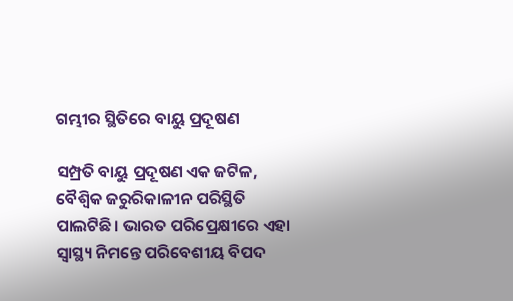ଗମ୍ଭୀର ସ୍ଥିତିରେ ବାୟୁ ପ୍ରଦୂଷଣ

ସମ୍ପ୍ରତି ବାୟୁ ପ୍ରଦୂଷଣ ଏକ ଜଟିଳ, ବୈଶ୍ୱିକ ଜରୁରିକାଳୀନ ପରିସ୍ଥିତି ପାଲଟିଛି। ଭାରତ ପରିପ୍ରେକ୍ଷୀରେ ଏହା ସ୍ବାସ୍ଥ୍ୟ ନିମନ୍ତେ ପରିବେଶୀୟ ବିପଦ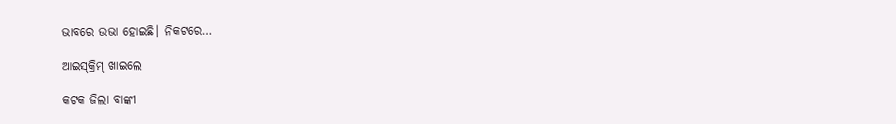ଭାବରେ ଉଭା ହୋଇଛି। ନିକଟରେ…

ଆଇସ୍‌କ୍ରିମ୍‌ ଖାଇଲେ

କଟକ ଜିଲା ବାଙ୍କୀ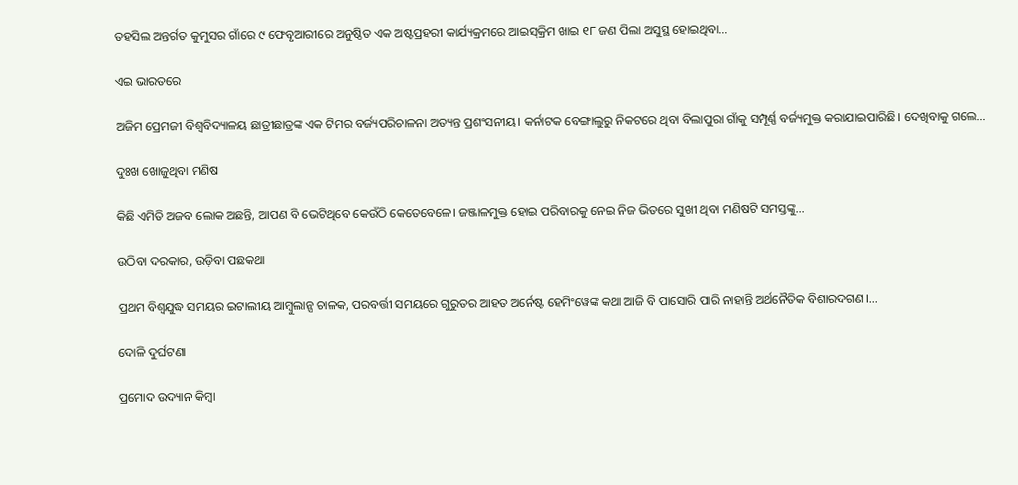ତହସିଲ ଅନ୍ତର୍ଗତ କୁମୁସର ଗାଁରେ ୯ ଫେବୃଆରୀରେ ଅନୁଷ୍ଠିତ ଏକ ଅଷ୍ଟପ୍ରହରୀ କାର୍ଯ୍ୟକ୍ରମରେ ଆଇସ୍‌କ୍ରିମ ଖାଇ ୧୮ ଜଣ ପିଲା ଅସୁସ୍ଥ ହୋଇଥିବା…

ଏଇ ଭାରତରେ

ଅଜିମ ପ୍ରେମଜୀ ବିଶ୍ୱବିଦ୍ୟାଳୟ ଛାତ୍ରୀଛାତ୍ରଙ୍କ ଏକ ଟିମର ବର୍ଜ୍ୟପରିଚାଳନା ଅତ୍ୟନ୍ତ ପ୍ରଶଂସନୀୟ। କର୍ନାଟକ ବେଙ୍ଗାଲୁରୁ ନିକଟରେ ଥିବା ବିଲାପୁରା ଗାଁକୁ ସମ୍ପୂର୍ଣ୍ଣ ବର୍ଜ୍ୟମୁକ୍ତ କରାଯାଇପାରିଛି। ଦେଖିବାକୁ ଗଲେ…

ଦୁଃଖ ଖୋଜୁଥିବା ମଣିଷ

କିଛି ଏମିତି ଅଜବ ଲୋକ ଅଛନ୍ତି, ଆପଣ ବି ଭେଟିଥିବେ କେଉଁଠି କେତେବେଳେ। ଜଞ୍ଜାଳମୁକ୍ତ ହୋଇ ପରିବାରକୁ ନେଇ ନିଜ ଭିତରେ ସୁଖୀ ଥିବା ମଣିଷଟି ସମସ୍ତଙ୍କୁ…

ଉଠିବା ଦରକାର, ଉଡ଼ିବା ପଛକଥା

ପ୍ରଥମ ବିଶ୍ୱଯୁଦ୍ଧ ସମୟର ଇଟାଲୀୟ ଆମ୍ବୁଲାନ୍ସ ଚାଳକ, ପରବର୍ତ୍ତୀ ସମୟରେ ଗୁରୁତର ଆହତ ଅର୍ନେଷ୍ଟ ହେମିଂୱେଙ୍କ କଥା ଆଜି ବି ପାସୋରି ପାରି ନାହାନ୍ତି ଅର୍ଥନୈତିକ ବିଶାରଦଗଣ।…

ଦୋଳି ଦୁର୍ଘଟଣା

ପ୍ରମୋଦ ଉଦ୍ୟାନ କିମ୍ବା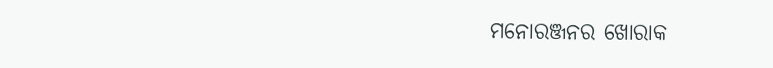ମନୋରଞ୍ଜନର ଖୋରାକ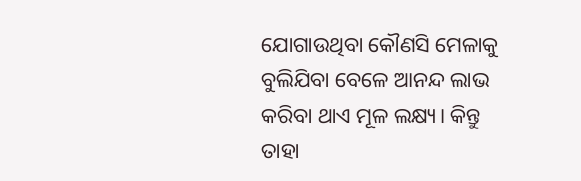ଯୋଗାଉଥିବା କୌଣସି ମେଳାକୁ ବୁଲିଯିବା ବେଳେ ଆନନ୍ଦ ଲାଭ କରିବା ଥାଏ ମୂଳ ଲକ୍ଷ୍ୟ। କିନ୍ତୁ ତାହା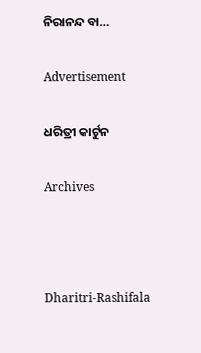ନିରାନନ୍ଦ ବା…

Advertisement

ଧରିତ୍ରୀ କାର୍ଟୁନ

Archives



Dharitri-Rashifala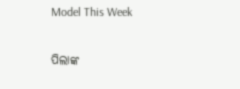Model This Week

ପିଲାଙ୍କ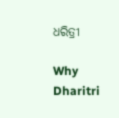ଧରିତ୍ରୀ

Why Dharitri